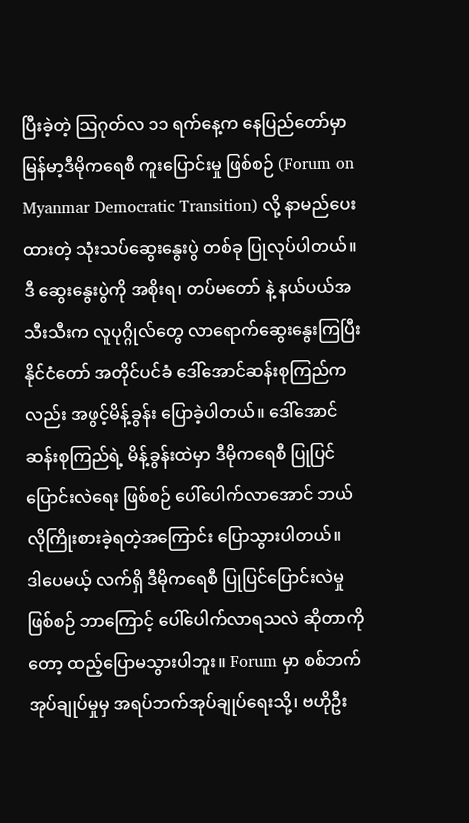ပြီးခဲ့တဲ့ သြဂုတ်လ ၁၁ ရက်နေ့က နေပြည်တော်မှာ မြန်မာ့ဒီမိုကရေစီ ကူးပြောင်းမှု ဖြစ်စဉ် (Forum on Myanmar Democratic Transition) လို့ နာမည်ပေးထားတဲ့ သုံးသပ်ဆွေးနွေးပွဲ တစ်ခု ပြုလုပ်ပါတယ်။ ဒီ ဆွေးနွေးပွဲကို အစိုးရ၊ တပ်မတော် နဲ့ နယ်ပယ်အသီးသီးက လူပုဂ္ဂိုလ်တွေ လာရောက်ဆွေးနွေးကြပြီး နိုင်ငံတော် အတိုင်ပင်ခံ ဒေါ်အောင်ဆန်းစုကြည်ကလည်း အဖွင့်မိန့်ခွန်း ပြောခဲ့ပါတယ်။ ဒေါ်အောင်ဆန်းစုကြည်ရဲ့ မိန့်ခွန်းထဲမှာ ဒီမိုကရေစီ ပြုပြင်ပြောင်းလဲရေး ဖြစ်စဉ် ပေါ်ပေါက်လာအောင် ဘယ်လိုကြိုးစားခဲ့ရတဲ့အကြောင်း ပြောသွားပါတယ်။
ဒါပေမယ့် လက်ရှိ ဒီမိုကရေစီ ပြုပြင်ပြောင်းလဲမှု ဖြစ်စဉ် ဘာကြောင့် ပေါ်ပေါက်လာရသလဲ ဆိုတာကိုတော့ ထည့်ပြောမသွားပါဘူး။ Forum မှာ စစ်ဘက်အုပ်ချုပ်မှုမှ အရပ်ဘက်အုပ်ချုပ်ရေးသို့၊ ဗဟိုဦး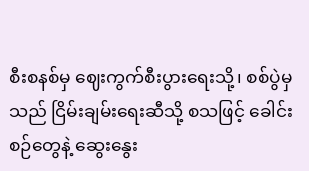စီးစနစ်မှ ဈေးကွက်စီးပွားရေးသို့၊ စစ်ပွဲမှသည် ငြိမ်းချမ်းရေးဆီသို့ စသဖြင့် ခေါင်းစဉ်တွေနဲ့ ဆွေးနွေး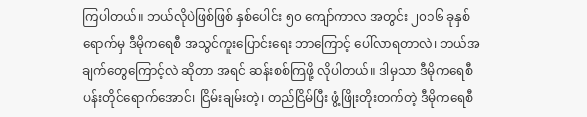ကြပါတယ်။ ဘယ်လိုပဲဖြစ်ဖြစ် နှစ်ပေါင်း ၅၀ ကျော်ကာလ အတွင်း ၂၀၁၆ ခုနှစ် ရောက်မှ ဒီမိုကရေစီ အသွင်ကူးပြောင်းရေး ဘာကြောင့် ပေါ်လာရတာလဲ၊ ဘယ်အချက်တွေကြောင့်လဲ ဆိုတာ အရင် ဆန်းစစ်ကြဖို့ လိုပါတယ်။ ဒါမှသာ ဒီမိုကရေစီ ပန်းတိုင်ရောက်အောင်၊ ငြိမ်းချမ်းတဲ့၊ တည်ငြိမ်ပြီး ဖွံ့ဖြိုးတိုးတက်တဲ့ ဒီမိုကရေစီ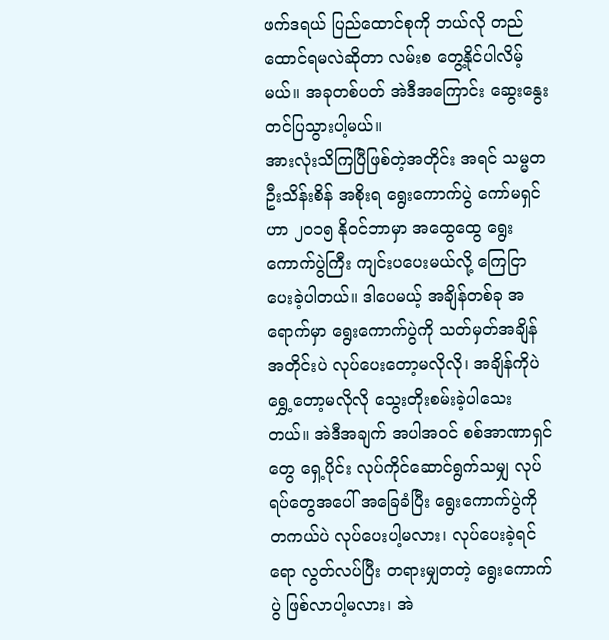ဖက်ဒရယ် ပြည်ထောင်စုကို ဘယ်လို တည်ထောင်ရမလဲဆိုတာ လမ်းစ တွေ့နိုင်ပါလိမ့်မယ်။ အခုတစ်ပတ် အဲဒီအကြောင်း ဆွေးနွေး တင်ပြသွားပါ့မယ်။
အားလုံးသိကြပြီဖြစ်တဲ့အတိုင်း အရင် သမ္မတ ဦးသိန်းစိန် အစိုးရ ရွေးကောက်ပွဲ ကော်မရှင်ဟာ ၂၀၁၅ နိုဝင်ဘာမှာ အထွေထွေ ရွေးကောက်ပွဲကြီး ကျင်းပပေးမယ်လို့ ကြေငြာပေးခဲ့ပါတယ်။ ဒါပေမယ့် အချိန်တစ်ခု အရောက်မှာ ရွေးကောက်ပွဲကို သတ်မှတ်အချိန်အတိုင်းပဲ လုပ်ပေးတော့မလိုလို၊ အချိန်ကိုပဲ ရွှေ့တော့မလိုလို သွေးတိုးစမ်းခဲ့ပါသေးတယ်။ အဲဒီအချက် အပါအဝင် စစ်အာဏာရှင်တွေ ရှေ့ပိုင်း လုပ်ကိုင်ဆောင်ရွက်သမျှ လုပ်ရပ်တွေအပေါ် အခြေခံပြီး ရွေးကောက်ပွဲကို တကယ်ပဲ လုပ်ပေးပါ့မလား၊ လုပ်ပေးခဲ့ရင်ရော လွတ်လပ်ပြီး တရားမျှတတဲ့ ရွေးကောက်ပွဲ ဖြစ်လာပါ့မလား၊ အဲ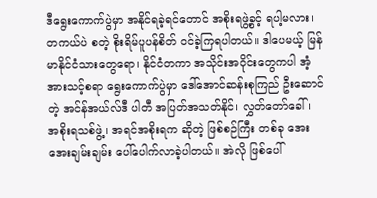ဒီရွေးကောက်ပွဲမှာ အနိုင်ရခဲ့ရင်တောင် အစိုးရဖွဲ့ခွင့် ရပါ့မလား၊ တကယ်ပဲ စတဲ့ စိုးရိမ်ပူပန်စိတ် ဝင်ခဲ့ကြရပါတယ်။ ဒါပေမယ့် မြန်မာနိုင်ငံသားတွေရော၊ နိုင်ငံတကာ အသိုင်းအဝိုင်းတွေကပါ အံ့အားသင့်စရာ ရွေးကောက်ပွဲမှာ ဒေါ်အောင်ဆန်းစုကြည် ဦးဆောင်တဲ့ အင်န်အယ်လ်ဒီ ပါတီ အပြတ်အသတ်နိုင်၊ လွှတ်တော်ခေါ်၊ အစိုးရသစ်ဖွဲ့၊ အရင်အစိုးရက ဆိုတဲ့ ဖြစ်စဉ်ကြီး တစ်ခု အေးအေးချမ်းချမ်း ပေါ်ပေါက်လာခဲ့ပါတယ်။ အဲလို ဖြစ်ပေါ်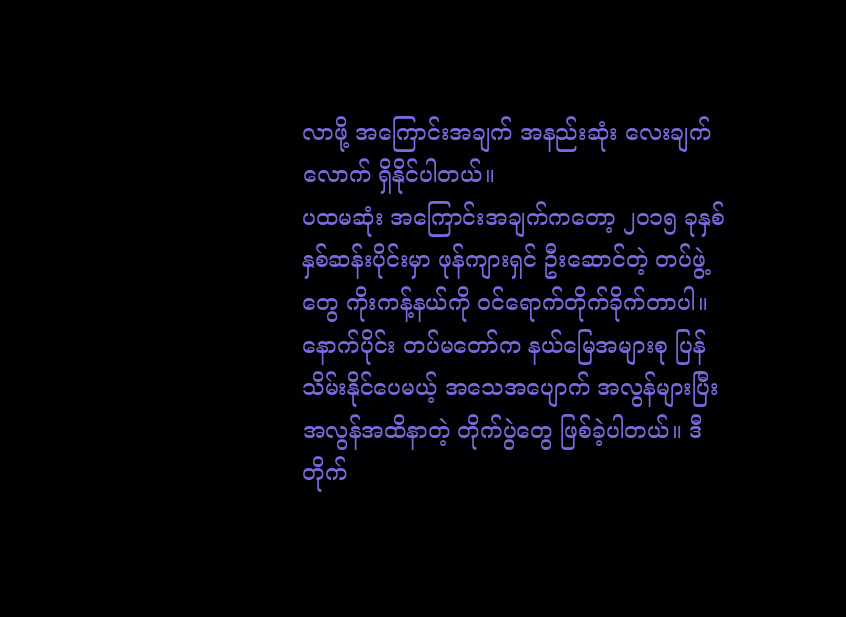လာဖို့ အကြောင်းအချက် အနည်းဆုံး လေးချက်လောက် ရှိနိုင်ပါတယ်။
ပထမဆုံး အကြောင်းအချက်ကတော့ ၂၀၁၅ ခုနှစ် နှစ်ဆန်းပိုင်းမှာ ဖုန်ကျားရှင် ဦးဆောင်တဲ့ တပ်ဖွဲ့တွေ ကိုးကန့်နယ်ကို ဝင်ရောက်တိုက်ခိုက်တာပါ။ နောက်ပိုင်း တပ်မတော်က နယ်မြေအများစု ပြန်သိမ်းနိုင်ပေမယ့် အသေအပျောက် အလွန်များပြီး အလွန်အထိနာတဲ့ တိုက်ပွဲတွေ ဖြစ်ခဲ့ပါတယ်။ ဒီတိုက်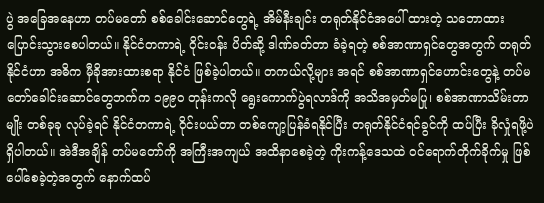ပွဲ အခြေအနေဟာ တပ်မတော် စစ်ခေါင်းဆောင်တွေရဲ့ အိမ်နီးချင်း တရုတ်နိုင်ငံအပေါ် ထားတဲ့ သဘောထား ပြောင်းသွားစေပါတယ်။ နိုင်ငံတကာရဲ့ ဝိုင်းဝန်း ပိတ်ဆို့ ဒါဏ်ခတ်တာ ခံခဲ့ရတဲ့ စစ်အာဏာရှင်တွေအတွက် တရုတ်နိုင်ငံဟာ အဓိက မှီခိုအားထားစရာ နိုင်ငံ ဖြစ်ခဲ့ပါတယ်။ တကယ်လို့များ အရင် စစ်အာဏာရှင်ဟောင်းတွေနဲ့ တပ်မတော်ခေါင်းဆောင်တွေဘက်က ၁၉၉၀ တုန်းကလို ရွေးကောက်ပွဲရလာဒ်ကို အသိအမှတ်မပြု၊ စစ်အာဏာသိမ်းတာမျိုး တစ်ခုခု လုပ်ခဲ့ရင် နိုင်ငံတကာရဲ့ ဝိုင်းပယ်တာ တစ်ကျော့ပြန်ခံရနိုင်ပြီး တရုတ်နိုင်ငံရင်ခွင်ကို ထပ်ပြီး ခိုလှုံရဖို့ပဲ ရှိပါတယ်။ အဲဒီအချိန် တပ်မတော်ကို အကြီးအကျယ် အထိနာစေခဲ့တဲ့ ကိုးကန့်ဒေသထဲ ဝင်ရောက်တိုက်ခိုက်မှု ဖြစ်ပေါ်စေခဲ့တဲ့အတွက် နောက်ထပ်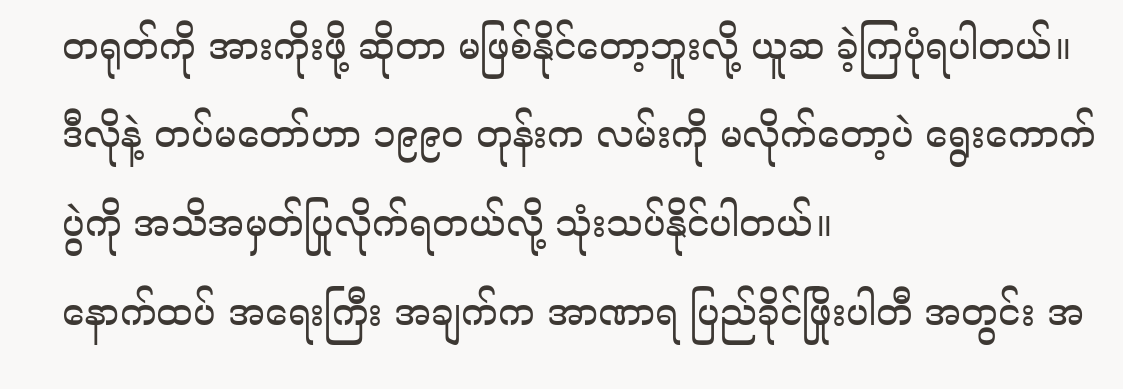တရုတ်ကို အားကိုးဖို့ ဆိုတာ မဖြစ်နိုင်တော့ဘူးလို့ ယူဆ ခဲ့ကြပုံရပါတယ်။ ဒီလိုနဲ့ တပ်မတော်ဟာ ၁၉၉၀ တုန်းက လမ်းကို မလိုက်တော့ပဲ ရွေးကောက်ပွဲကို အသိအမှတ်ပြုလိုက်ရတယ်လို့ သုံးသပ်နိုင်ပါတယ်။
နောက်ထပ် အရေးကြီး အချက်က အာဏာရ ပြည်ခိုင်ဖြိုးပါတီ အတွင်း အ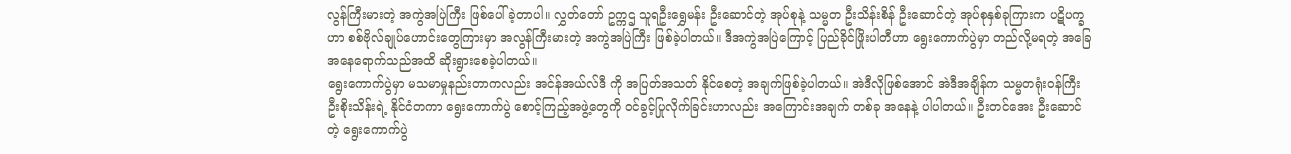လွန်ကြီးမားတဲ့ အကွဲအပြဲကြီး ဖြစ်ပေါ်ခဲ့တာပါ။ လွှတ်တော် ဥက္ကဌ သူရဦးရွှေမန်း ဦးဆောင်တဲ့ အုပ်စုနဲ့ သမ္မတ ဦးသိန်းစိန် ဦးဆောင်တဲ့ အုပ်စုနှစ်ခုကြားက ပဋိပက္ခဟာ စစ်ဗိုလ်ချုပ်ဟောင်းတွေကြားမှာ အလွန်ကြီးမားတဲ့ အကွဲအပြဲကြီး ဖြစ်ခဲ့ပါတယ်။ ဒီအကွဲအပြဲကြောင့် ပြည်ခိုင်ဖြိုးပါတီဟာ ရွေးကောက်ပွဲမှာ တည်လို့မရတဲ့ အခြေအနေရောက်သည်အထိ ဆိုးရွားစေခဲ့ပါတယ်။
ရွေးကောက်ပွဲမှာ မသမာမှုနည်းတာကလည်း အင်န်အယ်လ်ဒီ ကို အပြတ်အသတ် နိုင်စေတဲ့ အချက်ဖြစ်ခဲ့ပါတယ်။ အဲဒီလိုဖြစ်အောင် အဲဒီအချိန်က သမ္မတရုံးဝန်ကြီး ဦးစိုးသိန်းရဲ့ နိုင်ငံတကာ ရွေးကောက်ပွဲ စောင့်ကြည့်အဖွဲ့တွေကို ဝင်ခွင့်ပြုလိုက်ခြင်းဟာလည်း အကြောင်းအချက် တစ်ခု အနေနဲ့ ပါပါတယ်။ ဦးတင်အေး ဦးဆောင်တဲ့ ရွေးကောက်ပွဲ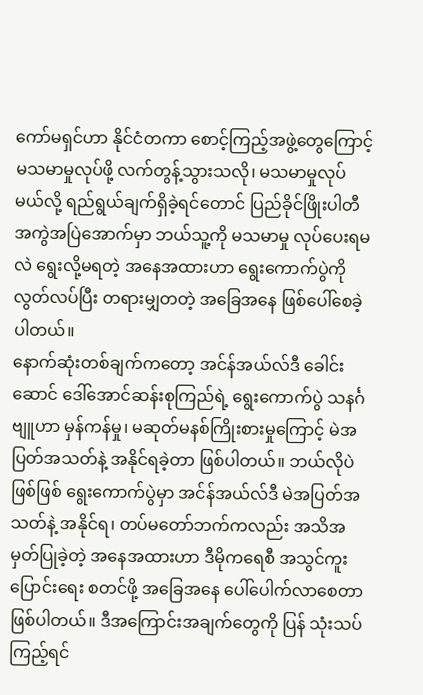ကော်မရှင်ဟာ နိုင်ငံတကာ စောင့်ကြည့်အဖွဲ့တွေကြောင့် မသမာမှုလုပ်ဖို့ လက်တွန့်သွားသလို၊ မသမာမှုလုပ်မယ်လို့ ရည်ရွယ်ချက်ရှိခဲ့ရင်တောင် ပြည်ခိုင်ဖြိုးပါတီ အကွဲအပြဲအောက်မှာ ဘယ်သူ့ကို မသမာမှု လုပ်ပေးရမလဲ ရွေးလို့မရတဲ့ အနေအထားဟာ ရွေးကောက်ပွဲကို လွတ်လပ်ပြီး တရားမျှတတဲ့ အခြေအနေ ဖြစ်ပေါ်စေခဲ့ပါတယ်။
နောက်ဆုံးတစ်ချက်ကတော့ အင်န်အယ်လ်ဒီ ခေါင်းဆောင် ဒေါ်အောင်ဆန်းစုကြည်ရဲ့ ရွေးကောက်ပွဲ သနင်္ဂဗျူဟာ မှန်ကန်မှု၊ မဆုတ်မနစ်ကြိုးစားမှုကြောင့် မဲအပြတ်အသတ်နဲ့ အနိုင်ရခဲ့တာ ဖြစ်ပါတယ်။ ဘယ်လိုပဲဖြစ်ဖြစ် ရွေးကောက်ပွဲမှာ အင်န်အယ်လ်ဒီ မဲအပြတ်အသတ်နဲ့ အနိုင်ရ၊ တပ်မတော်ဘက်ကလည်း အသိအမှတ်ပြုခဲ့တဲ့ အနေအထားဟာ ဒီမိုကရေစီ အသွင်ကူးပြောင်းရေး စတင်ဖို့ အခြေအနေ ပေါ်ပေါက်လာစေတာ ဖြစ်ပါတယ်။ ဒီအကြောင်းအချက်တွေကို ပြန် သုံးသပ်ကြည့်ရင်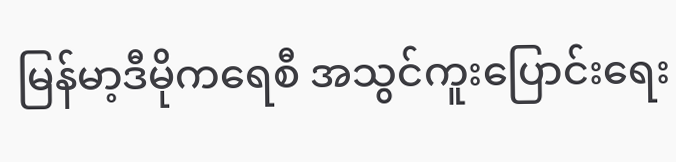မြန်မာ့ဒီမိုကရေစီ အသွင်ကူးပြောင်းရေး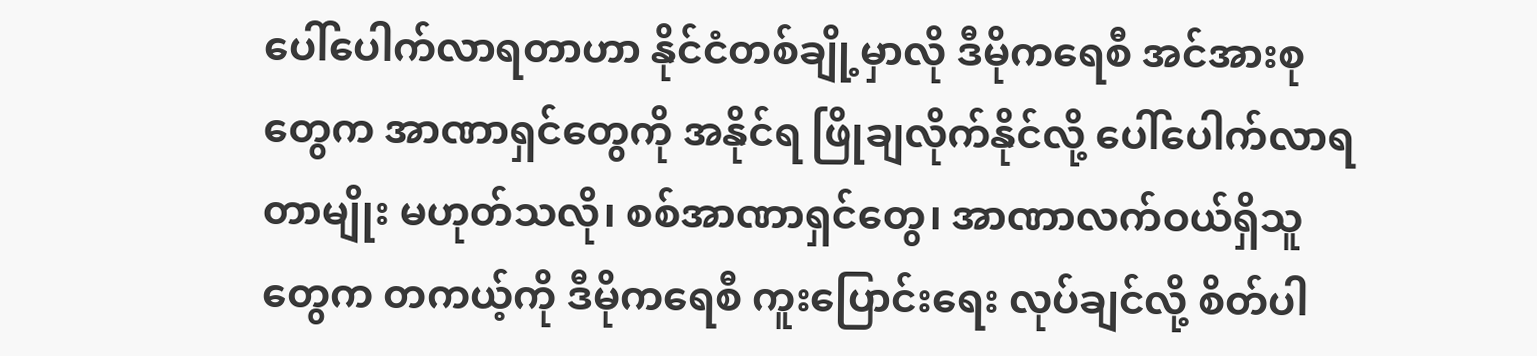ပေါ်ပေါက်လာရတာဟာ နိုင်ငံတစ်ချို့မှာလို ဒီမိုကရေစီ အင်အားစုတွေက အာဏာရှင်တွေကို အနိုင်ရ ဖြိုချလိုက်နိုင်လို့ ပေါ်ပေါက်လာရတာမျိုး မဟုတ်သလို၊ စစ်အာဏာရှင်တွေ၊ အာဏာလက်ဝယ်ရှိသူတွေက တကယ့်ကို ဒီမိုကရေစီ ကူးပြောင်းရေး လုပ်ချင်လို့ စိတ်ပါ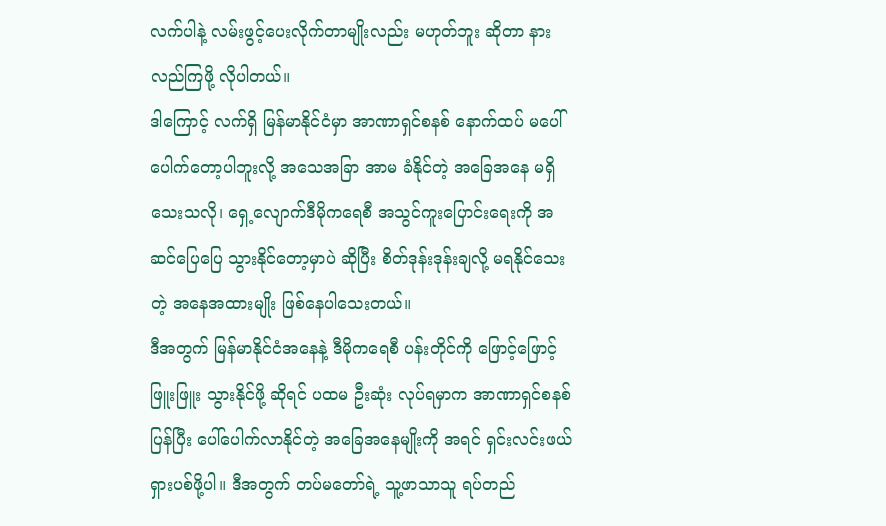လက်ပါနဲ့ လမ်းဖွင့်ပေးလိုက်တာမျိုးလည်း မဟုတ်ဘူး ဆိုတာ နားလည်ကြဖို့ လိုပါတယ်။
ဒါကြောင့် လက်ရှိ မြန်မာနိုင်ငံမှာ အာဏာရှင်စနစ် နောက်ထပ် မပေါ်ပေါက်တော့ပါဘူးလို့ အသေအခြာ အာမ ခံနိုင်တဲ့ အခြေအနေ မရှိသေးသလို၊ ရှေ့လျောက်ဒီမိုကရေစီ အသွင်ကူးပြောင်းရေးကို အဆင်ပြေပြေ သွားနိုင်တော့မှာပဲ ဆိုပြီး စိတ်ဒုန်းဒုန်းချလို့ မရနိုင်သေးတဲ့ အနေအထားမျိုး ဖြစ်နေပါသေးတယ်။
ဒီအတွက် မြန်မာနိုင်ငံအနေနဲ့ ဒီမိုကရေစီ ပန်းတိုင်ကို ဖြောင့်ဖြောင့်ဖြူးဖြူး သွားနိုင်ဖို့ ဆိုရင် ပထမ ဦးဆုံး လုပ်ရမှာက အာဏာရှင်စနစ် ပြန်ပြီး ပေါ်ပေါက်လာနိုင်တဲ့ အခြေအနေမျိုးကို အရင် ရှင်းလင်းဖယ်ရှားပစ်ဖို့ပါ။ ဒီအတွက် တပ်မတော်ရဲ့ သူ့ဖာသာသူ ရပ်တည်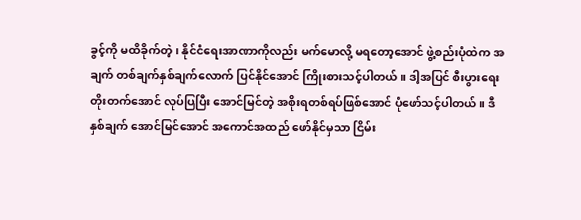ခွင့်ကို မထိခိုက်တဲ့၊ နိုင်ငံရေးအာဏာကိုလည်း မက်မောလို့ မရတော့အောင် ဖွဲ့စည်းပုံထဲက အချက် တစ်ချက်နှစ်ချက်လောက် ပြင်နိုင်အောင် ကြိုးစားသင့်ပါတယ်။ ဒါ့အပြင် စီးပွားရေး တိုးတက်အောင် လုပ်ပြပြီး အောင်မြင်တဲ့ အစိုးရတစ်ရပ်ဖြစ်အောင် ပုံဖော်သင့်ပါတယ်။ ဒီနှစ်ချက် အောင်မြင်အောင် အကောင်အထည် ဖော်နိုင်မှသာ ငြိမ်း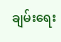ချမ်းရေး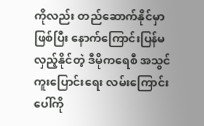ကိုလည်း တည်ဆောက်နိုင်မှာဖြစ်ပြီး နောက်ကြောင်းပြန်မလှည့်နိုင်တဲ့ ဒီမိုကရေစီ အသွင်ကူးပြောင်းရေး လမ်းကြောင်းပေါ်ကို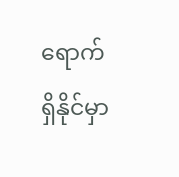ရောက်ရှိနိုင်မှာ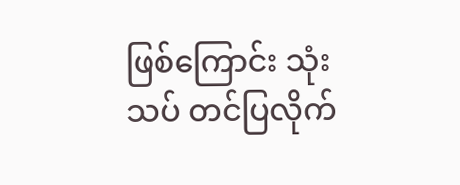ဖြစ်ကြောင်း သုံးသပ် တင်ပြလိုက်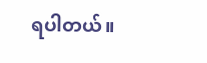ရပါတယ်။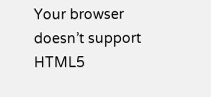Your browser doesn’t support HTML5